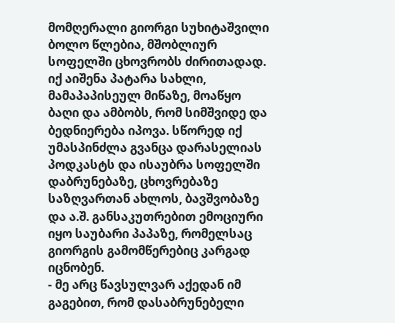მომღერალი გიორგი სუხიტაშვილი ბოლო წლებია, მშობლიურ სოფელში ცხოვრობს ძირითადად. იქ აიშენა პატარა სახლი, მამაპაპისეულ მიწაზე, მოაწყო ბაღი და ამბობს, რომ სიმშვიდე და ბედნიერება იპოვა. სწორედ იქ უმასპინძლა გვანცა დარასელიას პოდკასტს და ისაუბრა სოფელში დაბრუნებაზე, ცხოვრებაზე საზღვართან ახლოს, ბავშვობაზე და ა.შ. განსაკუთრებით ემოციური იყო საუბარი პაპაზე, რომელსაც გიორგის გამომწერებიც კარგად იცნობენ.
- მე არც წავსულვარ აქედან იმ გაგებით, რომ დასაბრუნებელი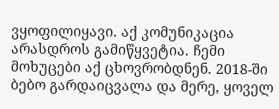ვყოფილიყავი. აქ კომუნიკაცია არასდროს გამიწყვეტია. ჩემი მოხუცები აქ ცხოვრობდნენ. 2018-ში ბებო გარდაიცვალა და მერე, ყოველ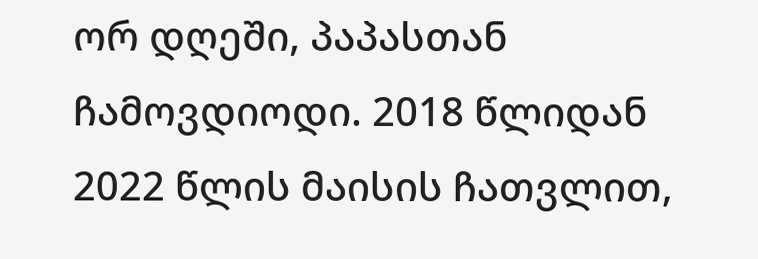ორ დღეში, პაპასთან ჩამოვდიოდი. 2018 წლიდან 2022 წლის მაისის ჩათვლით,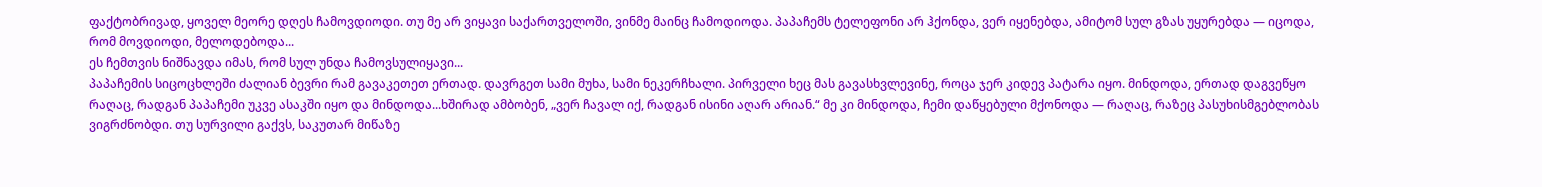ფაქტობრივად, ყოველ მეორე დღეს ჩამოვდიოდი. თუ მე არ ვიყავი საქართველოში, ვინმე მაინც ჩამოდიოდა. პაპაჩემს ტელეფონი არ ჰქონდა, ვერ იყენებდა, ამიტომ სულ გზას უყურებდა — იცოდა, რომ მოვდიოდი, მელოდებოდა...
ეს ჩემთვის ნიშნავდა იმას, რომ სულ უნდა ჩამოვსულიყავი...
პაპაჩემის სიცოცხლეში ძალიან ბევრი რამ გავაკეთეთ ერთად. დავრგეთ სამი მუხა, სამი ნეკერჩხალი. პირველი ხეც მას გავასხვლევინე, როცა ჯერ კიდევ პატარა იყო. მინდოდა, ერთად დაგვეწყო რაღაც, რადგან პაპაჩემი უკვე ასაკში იყო და მინდოდა...ხშირად ამბობენ, „ვერ ჩავალ იქ, რადგან ისინი აღარ არიან.“ მე კი მინდოდა, ჩემი დაწყებული მქონოდა — რაღაც, რაზეც პასუხისმგებლობას ვიგრძნობდი. თუ სურვილი გაქვს, საკუთარ მიწაზე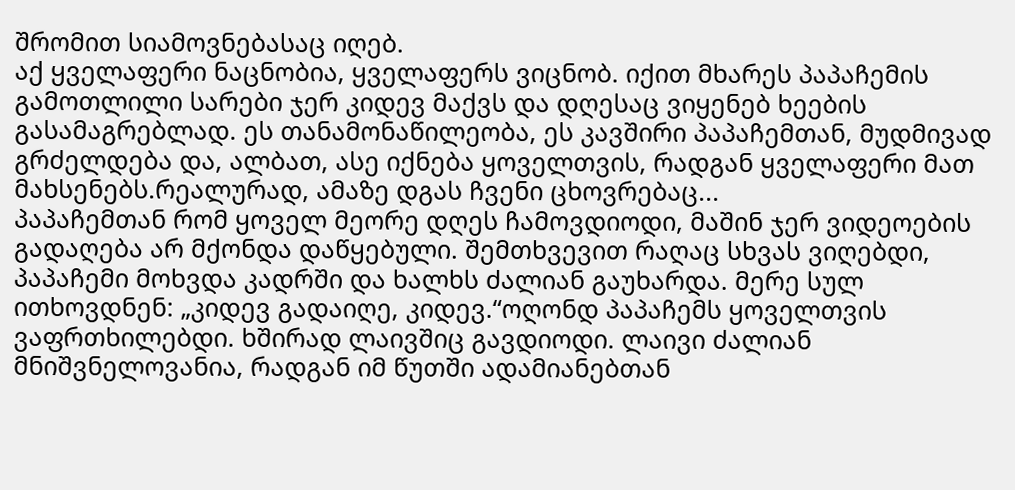შრომით სიამოვნებასაც იღებ.
აქ ყველაფერი ნაცნობია, ყველაფერს ვიცნობ. იქით მხარეს პაპაჩემის გამოთლილი სარები ჯერ კიდევ მაქვს და დღესაც ვიყენებ ხეების გასამაგრებლად. ეს თანამონაწილეობა, ეს კავშირი პაპაჩემთან, მუდმივად გრძელდება და, ალბათ, ასე იქნება ყოველთვის, რადგან ყველაფერი მათ მახსენებს.რეალურად, ამაზე დგას ჩვენი ცხოვრებაც...
პაპაჩემთან რომ ყოველ მეორე დღეს ჩამოვდიოდი, მაშინ ჯერ ვიდეოების გადაღება არ მქონდა დაწყებული. შემთხვევით რაღაც სხვას ვიღებდი, პაპაჩემი მოხვდა კადრში და ხალხს ძალიან გაუხარდა. მერე სულ ითხოვდნენ: „კიდევ გადაიღე, კიდევ.“ოღონდ პაპაჩემს ყოველთვის ვაფრთხილებდი. ხშირად ლაივშიც გავდიოდი. ლაივი ძალიან მნიშვნელოვანია, რადგან იმ წუთში ადამიანებთან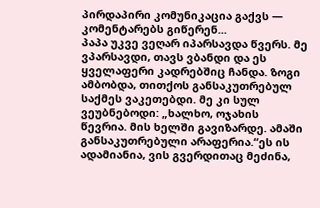პირდაპირი კომუნიკაცია გაქვს — კომენტარებს გიწერენ...
პაპა უკვე ვეღარ იპარსავდა წვერს. მე ვპარსავდი, თავს ვბანდი და ეს ყველაფერი კადრებშიც ჩანდა. ზოგი ამბობდა, თითქოს განსაკუთრებულ საქმეს ვაკეთებდი. მე კი სულ ვეუბნებოდი: „ხალხო, ოჯახის წევრია. მის ხელში გავიზარდე. ამაში განსაკუთრებული არაფერია.“ეს ის ადამიანია, ვის გვერდითაც მეძინა,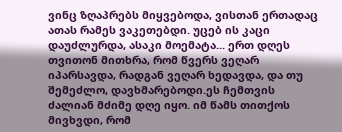ვინც ზღაპრებს მიყვებოდა, ვისთან ერთადაც ათას რამეს ვაკეთებდი. უცებ ის კაცი დაუძლურდა, ასაკი მოემატა... ერთ დღეს თვითონ მითხრა, რომ წვერს ვეღარ იპარსავდა, რადგან ვეღარ ხედავდა, და თუ შემეძლო, დავხმარებოდი.ეს ჩემთვის ძალიან მძიმე დღე იყო. იმ წამს თითქოს მივხვდი, რომ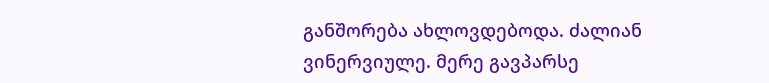განშორება ახლოვდებოდა. ძალიან ვინერვიულე. მერე გავპარსე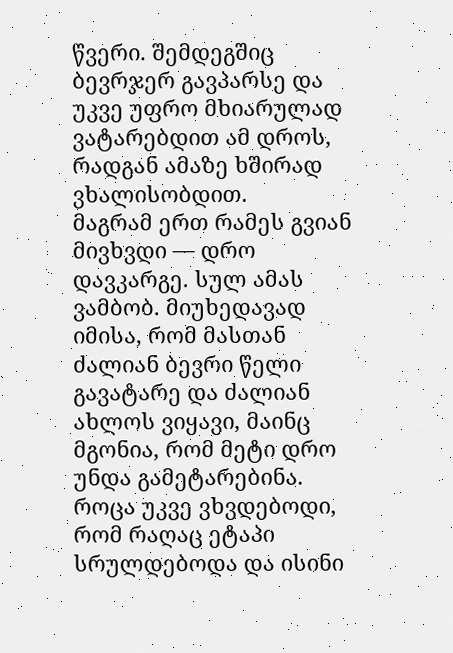წვერი. შემდეგშიც ბევრჯერ გავპარსე და უკვე უფრო მხიარულად ვატარებდით ამ დროს, რადგან ამაზე ხშირად ვხალისობდით.
მაგრამ ერთ რამეს გვიან მივხვდი — დრო დავკარგე. სულ ამას ვამბობ. მიუხედავად იმისა, რომ მასთან ძალიან ბევრი წელი გავატარე და ძალიან ახლოს ვიყავი, მაინც მგონია, რომ მეტი დრო უნდა გამეტარებინა. როცა უკვე ვხვდებოდი, რომ რაღაც ეტაპი სრულდებოდა და ისინი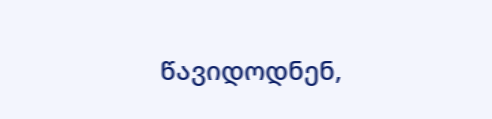წავიდოდნენ,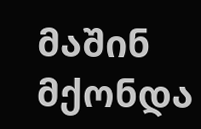მაშინ მქონდა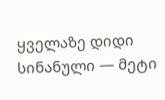ყველაზე დიდი სინანული — მეტი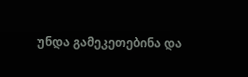უნდა გამეკეთებინა და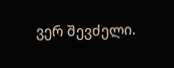ვერ შევძელი.